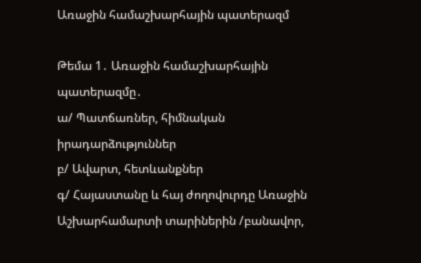Առաջին համաշխարհային պատերազմ

Թեմա 1․ Առաջին համաշխարհային պատերազմը․
ա/ Պատճառներ, հիմնական իրադարձություններ
բ/ Ավարտ, հետևանքներ
գ/ Հայաստանը և հայ ժողովուրդը Առաջին Աշխարհամարտի տարիներին /բանավոր,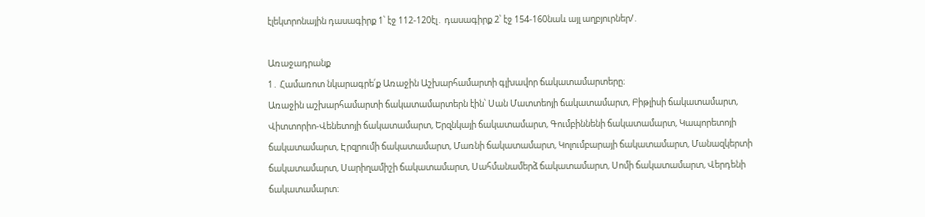էլեկտրոնային դասագիրք 1՝ էջ 112-120էլ․ դասագիրք 2՝ էջ 154-160նաև այլ աղբյուրներ/․

Առաջադրանք
1․ Համառոտ նկարագրե՛ք Առաջին Աշխարհամարտի գլխավոր ճակատամարտերը։
Առաջին աշխարհամարտի ճակատամարտերն էին՝ Սան Մատտեոյի ճակատամարտ, Բիթլիսի ճակատամարտ, Վիտտորիո-Վենետոյի ճակատամարտ, Երզնկայի ճակատամարտ, Գումբիննենի ճակատամարտ, Կապորետոյի ճակատամարտ, Էրզրումի ճակատամարտ, Մառնի ճակատամարտ, Կոլումբարայի ճակատամարտ, Մանազկերտի ճակատամարտ, Սարիղամիշի ճակատամարտ, Սահմանամերձ ճակատամարտ, Սոմի ճակատամարտ, Վերդենի ճակատամարտ։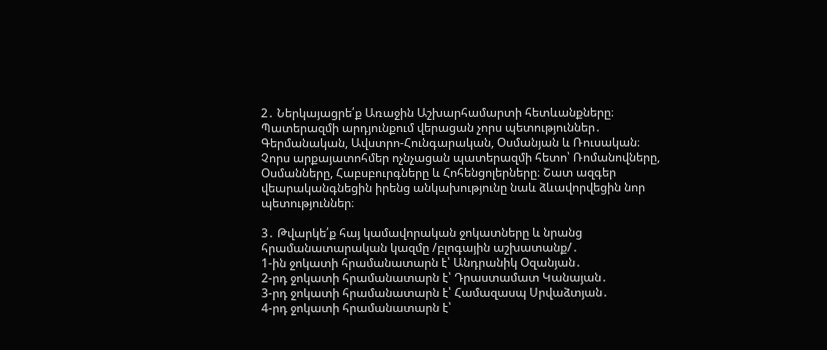2․ Ներկայացրե՛ք Առաջին Աշխարհամարտի հետևանքները։
Պատերազմի արդյունքում վերացան չորս պետություններ․ Գերմանական, Ավստրո-Հունգարական, Օսմանյան և Ռուսական։ Չորս արքայատոհմեր ոչնչացան պատերազմի հետո՝ Ռոմանովները, Օսմանները, Հաբսբուրգները և Հոհենցոլերները։ Շատ ազգեր վեարականգնեցին իրենց անկախությունը նաև ձևավորվեցին նոր պետություններ։

3․ Թվարկե՛ք հայ կամավորական ջոկատները և նրանց հրամանատարական կազմը /բլոգային աշխատանք/․
1-ին ջոկատի հրամանատարն է՝ Անդրանիկ Օզանյան․
2-րդ ջոկատի հրամանատարն է՝ Դրաստամատ Կանայան․
3-րդ ջոկատի հրամանատարն է՝ Համազասպ Սրվաձտյան․
4-րդ ջոկատի հրամանատարն է՝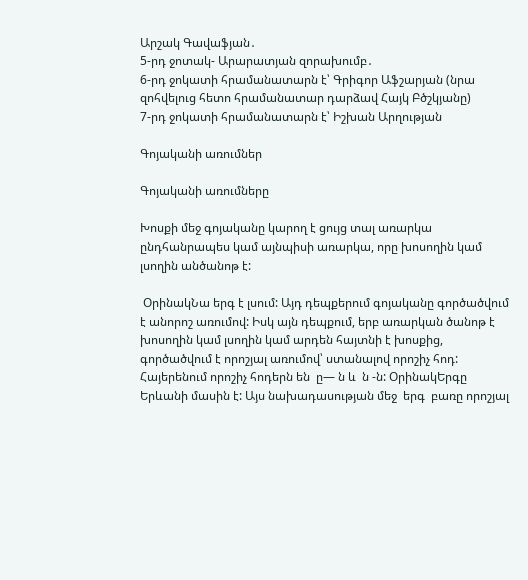Արշակ Գավաֆյան․
5-րդ ջոտակ- Արարատյան զորախումբ․
6-րդ ջոկատի հրամանատարն է՝ Գրիգոր Աֆշարյան (նրա զոհվելուց հետո հրամանատար դարձավ Հայկ Բծշկյանը)
7-րդ ջոկատի հրամանատարն է՝ Իշխան Արղության

Գոյականի առումներ

Գոյականի առումները

Խոսքի մեջ գոյականը կարող է ցույց տալ առարկա ընդհանրապես կամ այնպիսի առարկա, որը խոսողին կամ լսողին անծանոթ է:

 ՕրինակՆա երգ է լսում: Այդ դեպքերում գոյականը գործածվում է անորոշ առումով: Իսկ այն դեպքում, երբ առարկան ծանոթ է խոսողին կամ լսողին կամ արդեն հայտնի է խոսքից, գործածվում է որոշյալ առումով՝ ստանալով որոշիչ հոդ: Հայերենում որոշիչ հոդերն են  ը— ն և  ն -ն: ՕրինակԵրգը Երևանի մասին է: Այս նախադասության մեջ  երգ  բառը որոշյալ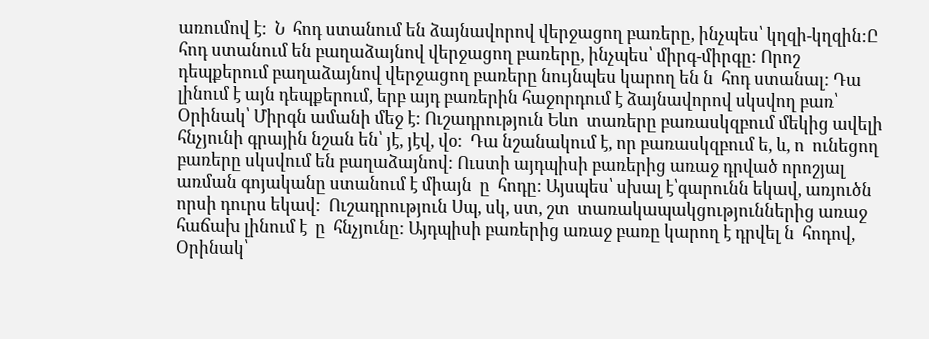առումով է:  Ն  հոդ ստանում են ձայնավորով վերջացող բառերը, ինչպես՝ կղզի-կղզին:Ը  հոդ ստանում են բաղաձայնով վերջացող բառերը, ինչպես՝ միրգ-միրգը: Որոշ դեպքերում բաղաձայնով վերջացող բառերը նույնպես կարող են ն  հոդ ստանալ: Դա լինում է այն դեպքերում, երբ այդ բառերին հաջորդում է ձայնավորով սկսվող բառ՝ Օրինակ՝ Միրգն ամանի մեջ է: Ուշադրություն Եևո  տառերը բառասկզբում մեկից ավելի հնչյունի գրային նշան են՝ յէ, յէվ, վօ:  Դա նշանակում է, որ բառասկզբում ե, և, ո  ունեցող բառերը սկսվում են բաղաձայնով: Ուստի այդպիսի բառերից առաջ դրված որոշյալ առման գոյականը ստանում է միայն  ը  հոդը: Այսպես՝ սխալ է՝գարունն եկավ, առյուծն որսի դուրս եկավ:  Ուշադրություն Սպ, սկ, ստ, շտ  տառակապակցություններից առաջ հաճախ լինում է  ը  հնչյունը: Այդպիսի բառերից առաջ բառը կարող է դրվել ն  հոդով, Օրինակ՝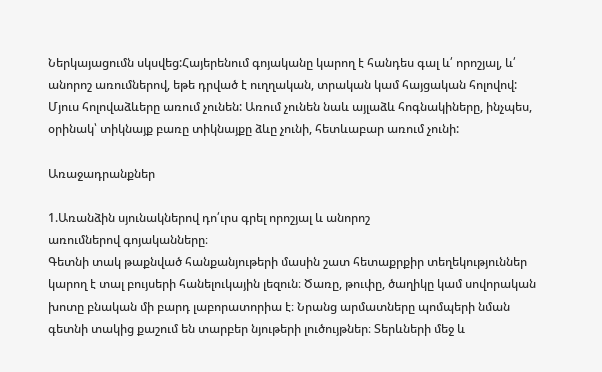Ներկայացումն սկսվեց:Հայերենում գոյականը կարող է հանդես գալ և՛ որոշյալ, և՛ անորոշ առումներով, եթե դրված է ուղղական, տրական կամ հայցական հոլովով: Մյուս հոլովաձևերը առում չունեն: Առում չունեն նաև այլաձև հոգնակիները, ինչպես, օրինակ՝ տիկնայք բառը տիկնայքը ձևը չունի, հետևաբար առում չունի:

Առաջադրանքներ

1.Առանձին սյունակներով դո՛ւրս գրել որոշյալ և անորոշ
առումներով գոյականները։
Գետնի տակ թաքնված հանքանյութերի մասին շատ հետաքրքիր տեղեկություններ կարող է տալ բույսերի հանելուկային լեզուն։ Ծառը, թուփը, ծաղիկը կամ սովորական խոտը բնական մի բարդ լաբորատորիա է։ Նրանց արմատները պոմպերի նման գետնի տակից քաշում են տարբեր նյութերի լուծույթներ։ Տերևների մեջ և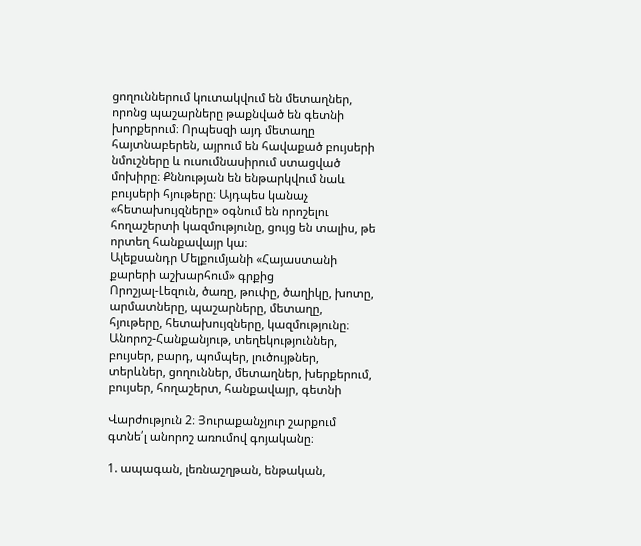ցողուններում կուտակվում են մետաղներ, որոնց պաշարները թաքնված են գետնի խորքերում։ Որպեսզի այդ մետաղը հայտնաբերեն, այրում են հավաքած բույսերի նմուշները և ուսումնասիրում ստացված մոխիրը։ Քննության են ենթարկվում նաև բույսերի հյութերը։ Այդպես կանաչ «հետախույզները» օգնում են որոշելու հողաշերտի կազմությունը, ցույց են տալիս, թե որտեղ հանքավայր կա։
Ալեքսանդր Մելքումյանի «Հայաստանի քարերի աշխարհում» գրքից
Որոշյալ-Լեզուն, ծառը, թուփը, ծաղիկը, խոտը, արմատները, պաշարները, մետաղը, հյութերը, հետախույզները, կազմությունը։
Անորոշ-Հանքանյութ, տեղեկություններ, բույսեր, բարդ, պոմպեր, լուծույթներ, տերևներ, ցողուններ, մետաղներ, խերքերում, բույսեր, հողաշերտ, հանքավայր, գետնի

Վարժություն 2։ Յուրաքանչյուր շարքում գտնե՛լ անորոշ առումով գոյականը։

1. ապագան, լեռնաշղթան, ենթական,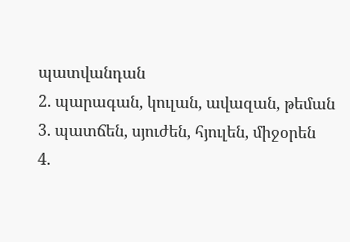պատվանդան
2. պարագան, կուլան, ավազան, թեման
3. պատճեն, սյուժեն, հյուլեն, միջօրեն
4.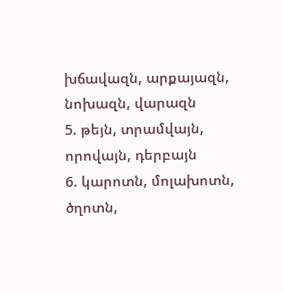խճավազն, արքայազն, նոխազն, վարազն
5. թեյն, տրամվայն, որովայն, դերբայն
6. կարոտն, մոլախոտն, ծղոտն,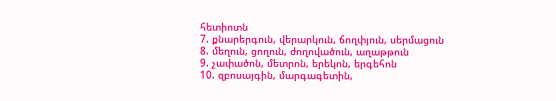հետիոտն
7. քնարերգուն, վերարկուն, ճողփյուն, սերմացուն
8. մեղուն, ցողուն, ժողովածուն, աղաթթուն
9. չափածոն, մետրոն, երեկոն, երգեհոն
10. զբոսայգին, մարգագետին,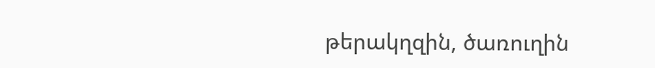թերակղզին, ծառուղին